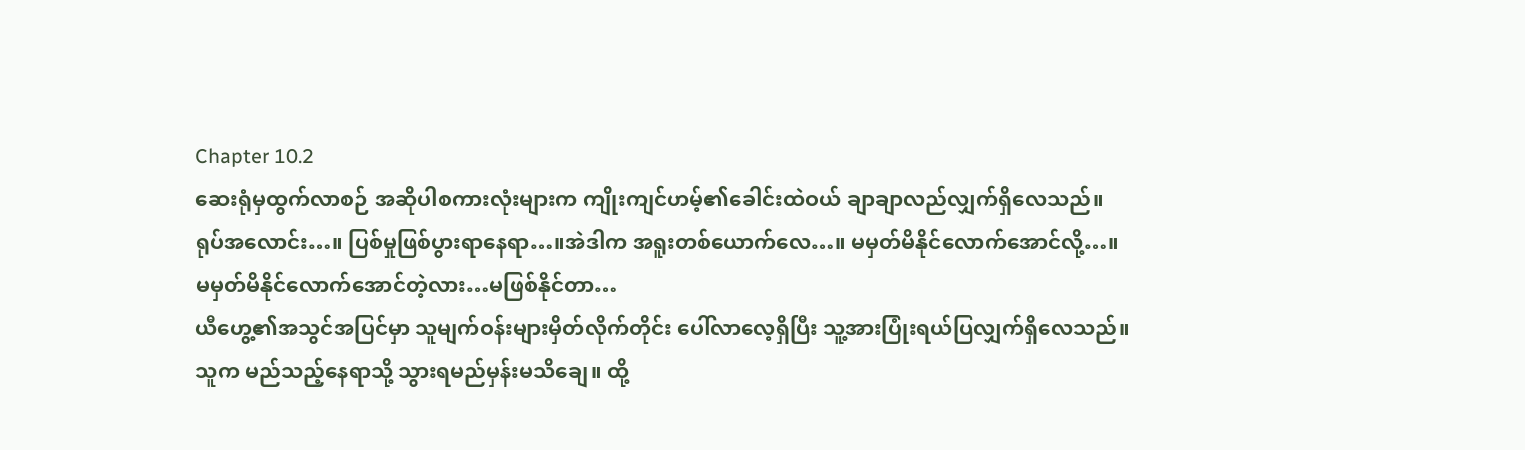Chapter 10.2
ဆေးရုံမှထွက်လာစဉ် အဆိုပါစကားလုံးများက ကျိုးကျင်ဟမ့်၏ခေါင်းထဲဝယ် ချာချာလည်လျှက်ရှိလေသည်။
ရုပ်အလောင်း…။ ပြစ်မှုဖြစ်ပွားရာနေရာ…။အဲဒါက အရူးတစ်ယောက်လေ…။ မမှတ်မိနိုင်လောက်အောင်လို့…။
မမှတ်မိနိုင်လောက်အောင်တဲ့လား…မဖြစ်နိုင်တာ…
ယီဟွေ့၏အသွင်အပြင်မှာ သူမျက်ဝန်းများမှိတ်လိုက်တိုင်း ပေါ်လာလေ့ရှိပြီး သူ့အားပြုံးရယ်ပြလျှက်ရှိလေသည်။
သူက မည်သည့်နေရာသို့ သွားရမည်မှန်းမသိချေ။ ထို့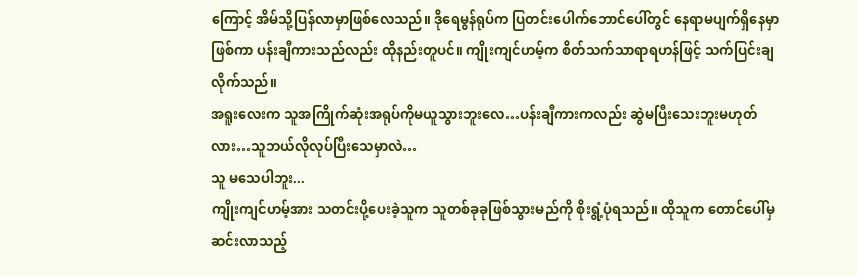ကြောင့် အိမ်သို့ပြန်လာမှာဖြစ်လေသည်။ ဒိုရေမွန်ရုပ်က ပြတင်းပေါက်ဘောင်ပေါ်တွင် နေရာမပျက်ရှိနေမှာဖြစ်ကာ ပန်းချီကားသည်လည်း ထိုနည်းတူပင်။ ကျိုးကျင်ဟမ့်က စိတ်သက်သာရာရဟန်ဖြင့် သက်ပြင်းချလိုက်သည်။
အရူးလေးက သူအကြိုက်ဆုံးအရုပ်ကိုမယူသွားဘူးလေ…ပန်းချီကားကလည်း ဆွဲမပြီးသေးဘူးမဟုတ်လား…သူဘယ်လိုလုပ်ပြီးသေမှာလဲ…
သူ မသေပါဘူး...
ကျိုးကျင်ဟမ့်အား သတင်းပို့ပေးခဲ့သူက သူတစ်ခုခုဖြစ်သွားမည်ကို စိုးရွံ့ပုံရသည်။ ထိုသူက တောင်ပေါ်မှဆင်းလာသည့်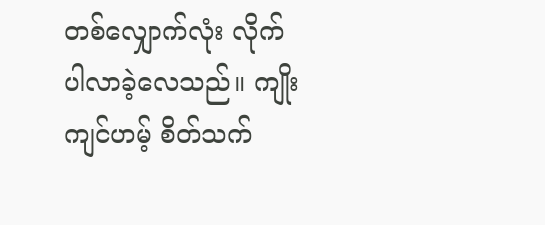တစ်လျှောက်လုံး လိုက်ပါလာခဲ့လေသည်။ ကျိုးကျင်ဟမ့် စိတ်သက်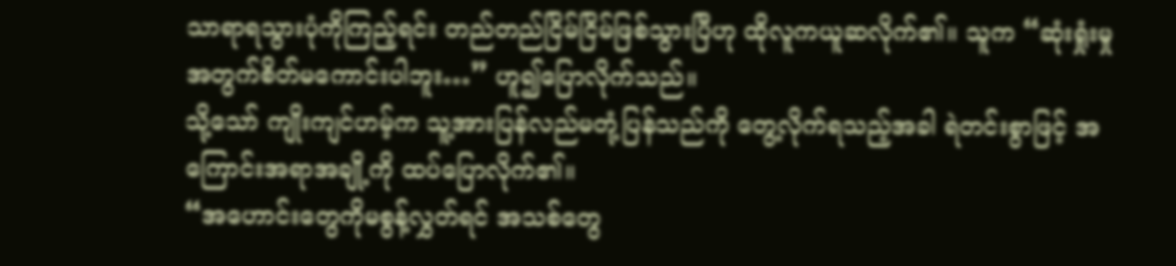သာရာရသွားပုံကိုကြည့်ရင်း တည်တည်ငြိမ်ငြိမ်ဖြစ်သွားပြီဟု ထိုလူကယူဆလိုက်၏။ သူက “ဆုံးရှုံးမှုအတွက်စိတ်မကောင်းပါဘူး…” ဟူ၍ပြောလိုက်သည်။
သို့သော် ကျိုးကျင်ဟမ့်က သူ့အားပြန်လည်မတုံ့ပြန်သည်ကို တွေ့လိုက်ရသည့်အခါ ရဲတင်းစွာဖြင့် အကြောင်းအရာအချို့ကို ထပ်ပြောလိုက်၏။
“အဟောင်းတွေကိုမစွန့်လွှတ်ရင် အသစ်တွေ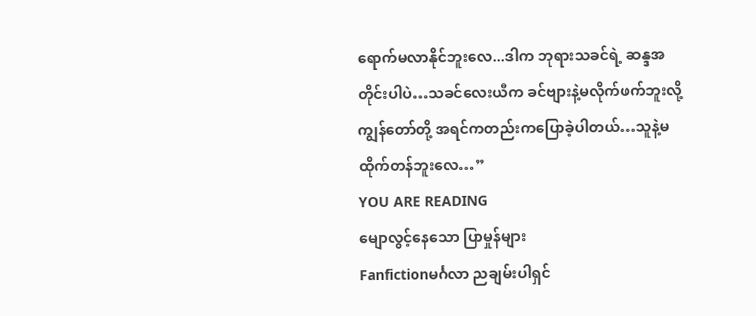ရောက်မလာနိုင်ဘူးလေ...ဒါက ဘုရားသခင်ရဲ့ ဆန္ဒအတိုင်းပါပဲ…သခင်လေးယီက ခင်ဗျားနဲ့မလိုက်ဖက်ဘူးလို့ ကျွန်တော်တို့ အရင်ကတည်းကပြောခဲ့ပါတယ်…သူနဲ့မထိုက်တန်ဘူးလေ…”
YOU ARE READING
မျောလွင့်နေသော ပြာမှုန်များ
Fanfictionမင်္ဂလာ ညချမ်းပါရှင်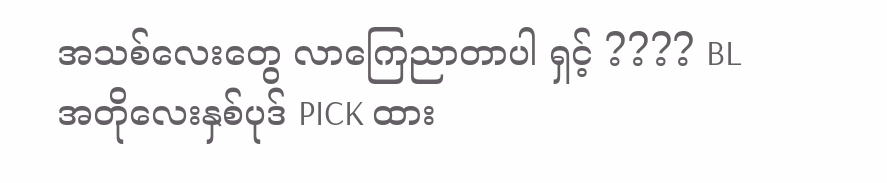အသစ်လေးတွေ လာကြေညာတာပါ ရှင့် ???? BL အတိုလေးနှစ်ပုဒ် PICK ထား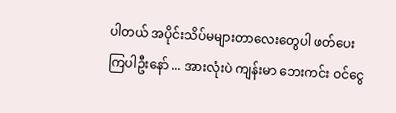ပါတယ် အပိုင်းသိပ်မများတာလေးတွေပါ ဖတ်ပေးကြပါဦးနော် ... အားလုံးပဲ ကျန်းမာ ဘေးကင်း ဝင်ငွေ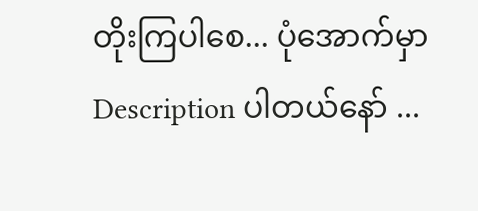တိုးကြပါစေ... ပုံအောက်မှာ Description ပါတယ်နော် ...